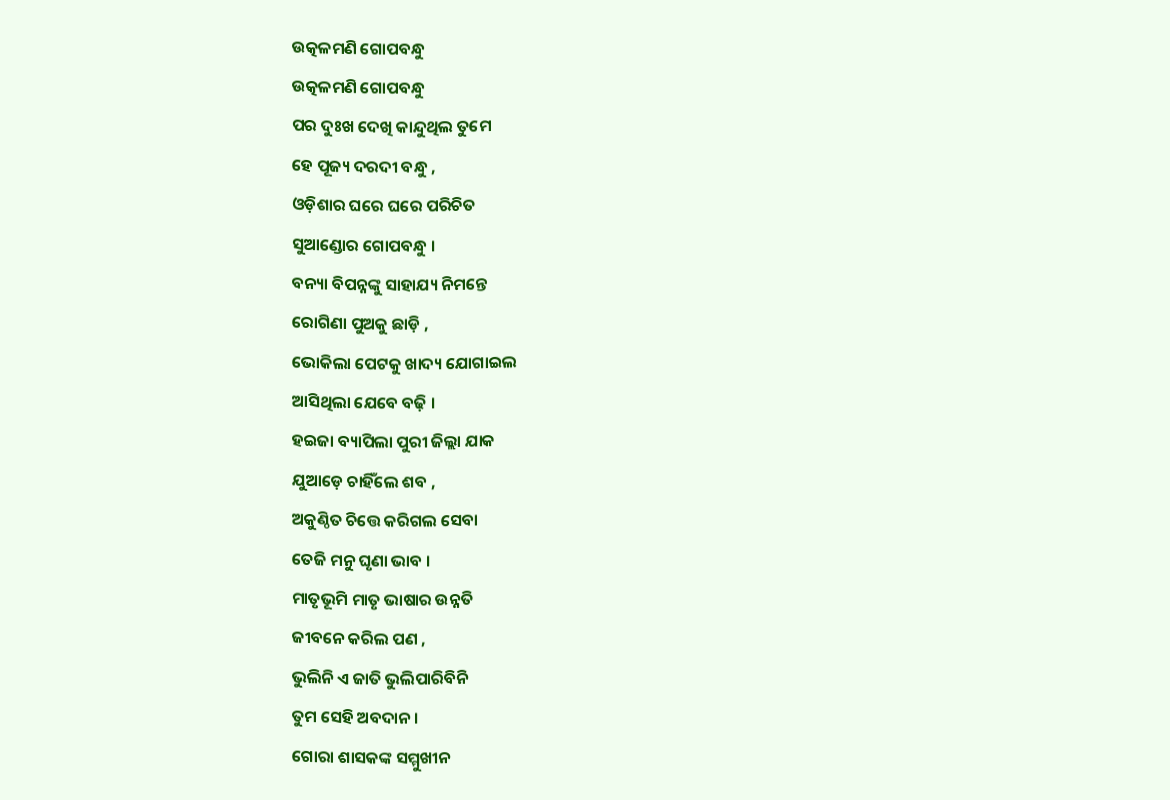ଉତ୍କଳମଣି ଗୋପବନ୍ଧୁ
ଉତ୍କଳମଣି ଗୋପବନ୍ଧୁ
ପର ଦୁଃଖ ଦେଖି କାନ୍ଦୁଥିଲ ତୁମେ
ହେ ପୂଜ୍ୟ ଦରଦୀ ବନ୍ଧୁ ,
ଓଡ଼ିଶାର ଘରେ ଘରେ ପରିଚିତ
ସୁଆଣ୍ଡୋର ଗୋପବନ୍ଧୁ ।
ବନ୍ୟା ବିପନ୍ନଙ୍କୁ ସାହାଯ୍ୟ ନିମନ୍ତେ
ରୋଗିଣା ପୁଅକୁ ଛାଡ଼ି ,
ଭୋକିଲା ପେଟକୁ ଖାଦ୍ୟ ଯୋଗାଇଲ
ଆସିଥିଲା ଯେବେ ବଢ଼ି ।
ହଇଜା ବ୍ୟାପିଲା ପୁରୀ ଜିଲ୍ଲା ଯାକ
ଯୁଆଡ଼େ ଚାହିଁଲେ ଶବ ,
ଅକୁଣ୍ଠିତ ଚିତ୍ତେ କରିଗଲ ସେବା
ତେଜି ମନୁ ଘୃଣା ଭାବ ।
ମାତୃଭୂମି ମାତୃ ଭାଷାର ଉନ୍ନତି
ଜୀବନେ କରିଲ ପଣ ,
ଭୁଲିନି ଏ ଜାତି ଭୁଲିପାରିବିନି
ତୁମ ସେହି ଅବଦାନ ।
ଗୋରା ଶାସକଙ୍କ ସମ୍ମୁଖୀନ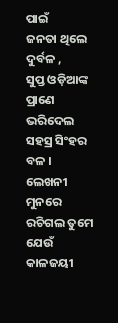ପାଇଁ
ଜନତା ଥିଲେ ଦୁର୍ବଳ ,
ସୁପ୍ତ ଓଡ଼ିଆଙ୍କ ପ୍ରାଣେ ଭରିଦେଲ
ସହସ୍ର ସିଂହର ବଳ ।
ଲେଖନୀ ମୁନରେ ରଚିଗଲ ତୁମେ
ଯେଉଁ କାଳଜୟୀ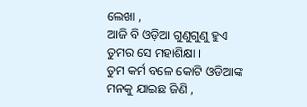ଲେଖା ,
ଆଜି ବି ଓଡ଼ିଆ ଗୁଣୁଗୁଣୁ ହୁଏ
ତୁମର ସେ ମହାଶିକ୍ଷା ।
ତୁମ କର୍ମ ବଳେ କୋଟି ଓଡିଆଙ୍କ
ମନକୁ ଯାଇଛ ଜିଣି ,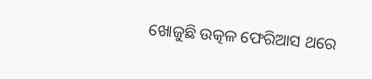ଖୋଜୁଛି ଉତ୍କଳ ଫେରିଆସ ଥରେ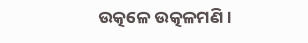ଉତ୍କଳେ ଉତ୍କଳମଣି ।